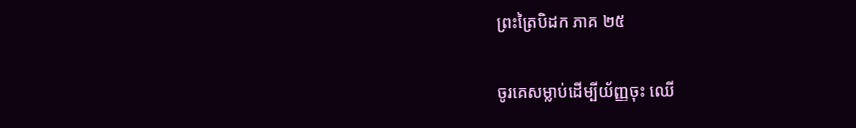ព្រះត្រៃបិដក ភាគ ២៥

ចូរគេសម្លាប់ដើម្បីយ័ញ្ញចុះ ឈើ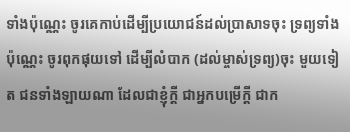ទាំងប៉ុណ្ណេះ ចូរគេកាប់ដើម្បីប្រយោជន៍ដល់ប្រាសាទចុះ ទ្រព្យទាំងប៉ុណ្ណេះ ចូរពុកផុយទៅ ដើម្បីលំបាក (ដល់ម្ចាស់ទ្រព្យ)ចុះ មួយទៀត ជនទាំងឡាយណា ដែលជាខ្ញុំក្តី ជាអ្នកបម្រើក្តី ជាក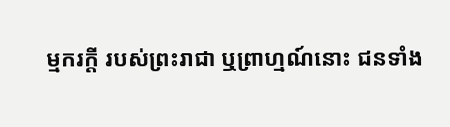ម្មករក្តី របស់ព្រះរាជា ឬព្រាហ្មណ៍នោះ ជនទាំង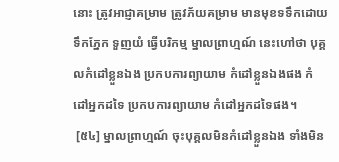នោះ ត្រូវអាជ្ញាគម្រាម ត្រូវភ័យគម្រាម មានមុខទទឹកដោយទឹកភ្នែក ទួញយំ ធ្វើបរិកម្ម ម្នាលព្រាហ្មណ៍ នេះហៅថា បុគ្គលកំដៅខ្លួនឯង ប្រកបការព្យាយាម កំដៅខ្លួនឯងផង កំដៅអ្នកដទៃ ប្រកបការព្យាយាម កំដៅអ្នកដទៃផង។
 [៥៤] ម្នាលព្រាហ្មណ៍ ចុះបុគ្គលមិនកំដៅខ្លួនឯង ទាំងមិន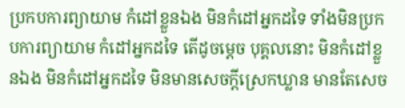ប្រកបការព្យាយាម កំដៅខ្លួនឯង មិនកំដៅអ្នកដទៃ ទាំងមិនប្រកបការព្យាយាម កំដៅអ្នកដទៃ តើដូចម្តេច បុគ្គលនោះ មិនកំដៅខ្លួនឯង មិនកំដៅអ្នកដទៃ មិនមានសេចក្តីស្រេកឃ្លាន មានតែសេច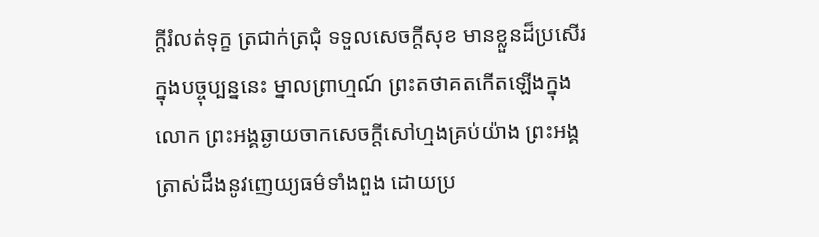ក្តីរំលត់ទុក្ខ ត្រជាក់ត្រជុំ ទទួលសេចក្តីសុខ មានខ្លួនដ៏ប្រសើរ ក្នុងបច្ចុប្បន្ននេះ ម្នាលព្រាហ្មណ៍ ព្រះតថាគតកើតឡើងក្នុងលោក ព្រះអង្គឆ្ងាយចាកសេចក្តីសៅហ្មងគ្រប់យ៉ាង ព្រះអង្គត្រាស់ដឹងនូវញេយ្យធម៌ទាំងពួង ដោយប្រ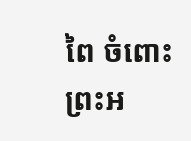ពៃ ចំពោះព្រះអ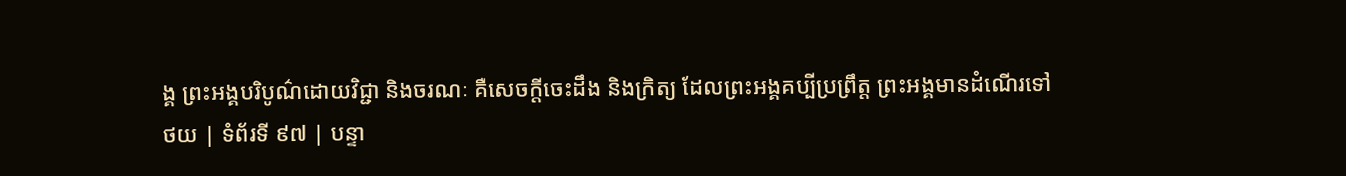ង្គ ព្រះអង្គបរិបូណ៌ដោយវិជ្ជា និងចរណៈ គឺសេចក្តីចេះដឹង និងក្រិត្យ ដែលព្រះអង្គគប្បីប្រព្រឹត្ត ព្រះអង្គមានដំណើរទៅ
ថយ | ទំព័រទី ៩៧ | បន្ទា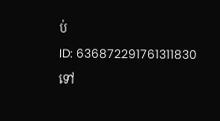ប់
ID: 636872291761311830
ទៅ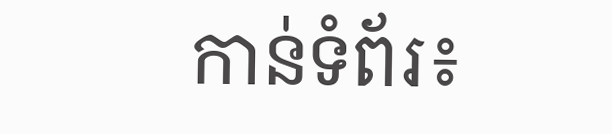កាន់ទំព័រ៖